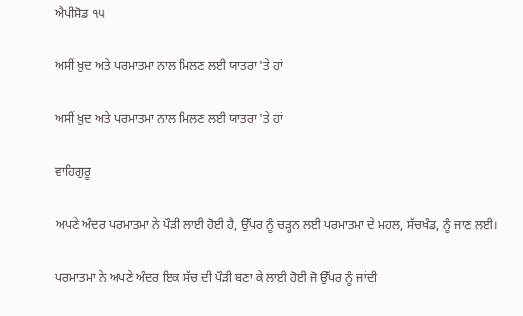ਐਪੀਸੋਡ ੧੫

ਅਸੀਂ ਖ਼ੁਦ ਅਤੇ ਪਰਮਾਤਮਾ ਨਾਲ ਮਿਲਣ ਲਈ ਯਾਤਰਾ 'ਤੇ ਹਾਂ

ਅਸੀਂ ਖ਼ੁਦ ਅਤੇ ਪਰਮਾਤਮਾ ਨਾਲ ਮਿਲਣ ਲਈ ਯਾਤਰਾ 'ਤੇ ਹਾਂ

ਵਾਹਿਗੁਰੂ

ਅਪਣੇ ਅੰਦਰ ਪਰਮਾਤਮਾ ਨੇ ਪੌੜੀ ਲਾਈ ਹੋਈ ਹੈ, ਉੱਪਰ ਨੂੰ ਚੜ੍ਹਨ ਲਈ ਪਰਮਾਤਮਾ ਦੇ ਮਹਲ, ਸੱਚਖੰਡ, ਨੂੰ ਜਾਣ ਲਈ।

ਪਰਮਾਤਮਾ ਨੇ ਅਪਣੇ ਅੰਦਰ ਇਕ ਸੱਚ ਦੀ ਪੌੜੀ ਬਣਾ ਕੇ ਲਾਈ ਹੋਈ ਜੋ ਉੱਪਰ ਨੂੰ ਜਾਂਦੀ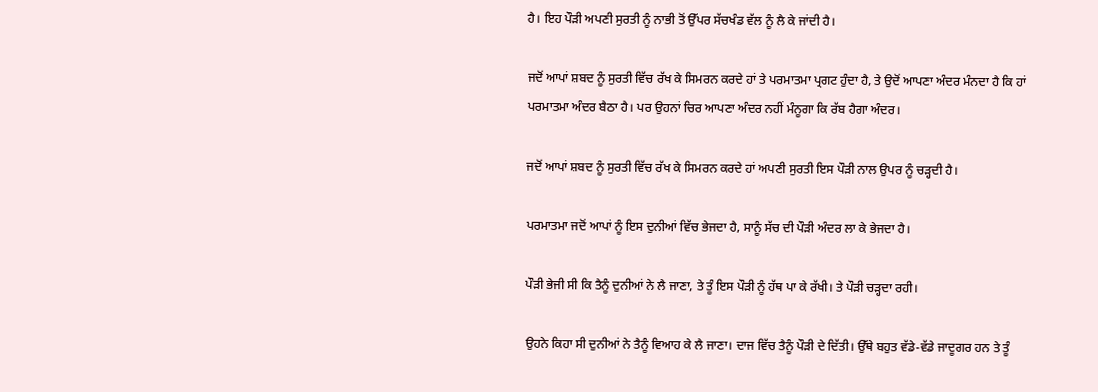ਹੈ। ਇਹ ਪੌੜੀ ਅਪਣੀ ਸੁਰਤੀ ਨੂੰ ਨਾਭੀ ਤੋਂ ਉੱਪਰ ਸੱਚਖੰਡ ਵੱਲ ਨੂੰ ਲੈ ਕੇ ਜਾਂਦੀ ਹੈ।

ਜਦੋਂ ਆਪਾਂ ਸ਼ਬਦ ਨੂੰ ਸੁਰਤੀ ਵਿੱਚ ਰੱਖ ਕੇ ਸਿਮਰਨ ਕਰਦੇ ਹਾਂ ਤੇ ਪਰਮਾਤਮਾ ਪ੍ਰਗਟ ਹੁੰਦਾ ਹੈ, ਤੇ ਉਦੋਂ ਆਪਣਾ ਅੰਦਰ ਮੰਨਦਾ ਹੈ ਕਿ ਹਾਂ ਪਰਮਾਤਮਾ ਅੰਦਰ ਬੈਠਾ ਹੈ। ਪਰ ਉਹਨਾਂ ਚਿਰ ਆਪਣਾ ਅੰਦਰ ਨਹੀਂ ਮੰਨੂਗਾ ਕਿ ਰੱਬ ਹੈਗਾ ਅੰਦਰ।

ਜਦੋਂ ਆਪਾਂ ਸ਼ਬਦ ਨੂੰ ਸੁਰਤੀ ਵਿੱਚ ਰੱਖ ਕੇ ਸਿਮਰਨ ਕਰਦੇ ਹਾਂ ਅਪਣੀ ਸੁਰਤੀ ਇਸ ਪੌੜੀ ਨਾਲ ਉਪਰ ਨੂੰ ਚੜ੍ਹਦੀ ਹੈ।

ਪਰਮਾਤਮਾ ਜਦੋਂ ਆਪਾਂ ਨੂੰ ਇਸ ਦੁਨੀਆਂ ਵਿੱਚ ਭੇਜਦਾ ਹੈ, ਸਾਨੂੰ ਸੱਚ ਦੀ ਪੌੜੀ ਅੰਦਰ ਲਾ ਕੇ ਭੇਜਦਾ ਹੈ।

ਪੌੜੀ ਭੇਜੀ ਸੀ ਕਿ ਤੈਨੂੰ ਦੁਨੀਆਂ ਨੇ ਲੈ ਜਾਣਾ, ਤੇ ਤੂੰ ਇਸ ਪੌੜੀ ਨੂੰ ਹੱਥ ਪਾ ਕੇ ਰੱਖੀ। ਤੇ ਪੌੜੀ ਚੜ੍ਹਦਾ ਰਹੀ।

ਉਹਨੇ ਕਿਹਾ ਸੀ ਦੁਨੀਆਂ ਨੇ ਤੈਨੂੰ ਵਿਆਹ ਕੇ ਲੈ ਜਾਣਾ। ਦਾਜ ਵਿੱਚ ਤੈਨੂੰ ਪੌੜੀ ਦੇ ਦਿੱਤੀ। ਉੱਥੇ ਬਹੁਤ ਵੱਡੇ-ਵੱਡੇ ਜਾਦੂਗਰ ਹਨ ਤੇ ਤੂੰ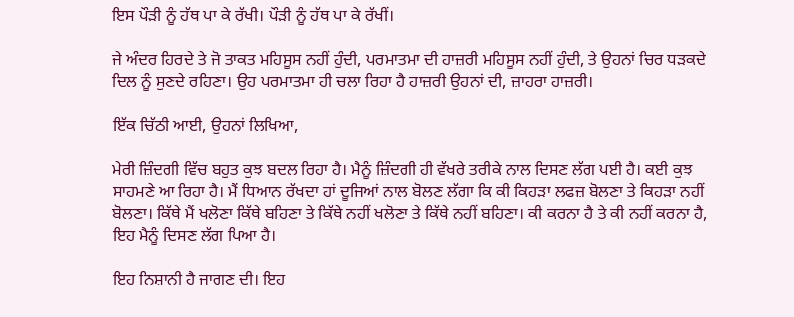ਇਸ ਪੌੜੀ ਨੂੰ ਹੱਥ ਪਾ ਕੇ ਰੱਖੀ। ਪੌੜੀ ਨੂੰ ਹੱਥ ਪਾ ਕੇ ਰੱਖੀਂ।

ਜੇ ਅੰਦਰ ਹਿਰਦੇ ਤੇ ਜੋ ਤਾਕਤ ਮਹਿਸੂਸ ਨਹੀਂ ਹੁੰਦੀ, ਪਰਮਾਤਮਾ ਦੀ ਹਾਜ਼ਰੀ ਮਹਿਸੂਸ ਨਹੀਂ ਹੁੰਦੀ, ਤੇ ਉਹਨਾਂ ਚਿਰ ਧੜਕਦੇ ਦਿਲ ਨੂੰ ਸੁਣਦੇ ਰਹਿਣਾ। ਉਹ ਪਰਮਾਤਮਾ ਹੀ ਚਲਾ ਰਿਹਾ ਹੈ ਹਾਜ਼ਰੀ ਉਹਨਾਂ ਦੀ, ਜ਼ਾਹਰਾ ਹਾਜ਼ਰੀ।

ਇੱਕ ਚਿੱਠੀ ਆਈ, ਉਹਨਾਂ ਲਿਖਿਆ,

ਮੇਰੀ ਜ਼ਿੰਦਗੀ ਵਿੱਚ ਬਹੁਤ ਕੁਝ ਬਦਲ ਰਿਹਾ ਹੈ। ਮੈਨੂੰ ਜ਼ਿੰਦਗੀ ਹੀ ਵੱਖਰੇ ਤਰੀਕੇ ਨਾਲ ਦਿਸਣ ਲੱਗ ਪਈ ਹੈ। ਕਈ ਕੁਝ ਸਾਹਮਣੇ ਆ ਰਿਹਾ ਹੈ। ਮੈਂ ਧਿਆਨ ਰੱਖਦਾ ਹਾਂ ਦੂਜਿਆਂ ਨਾਲ ਬੋਲਣ ਲੱਗਾ ਕਿ ਕੀ ਕਿਹੜਾ ਲਫਜ਼ ਬੋਲਣਾ ਤੇ ਕਿਹੜਾ ਨਹੀਂ ਬੋਲਣਾ। ਕਿੱਥੇ ਮੈਂ ਖਲੋਣਾ ਕਿੱਥੇ ਬਹਿਣਾ ਤੇ ਕਿੱਥੇ ਨਹੀਂ ਖਲੋਣਾ ਤੇ ਕਿੱਥੇ ਨਹੀਂ ਬਹਿਣਾ। ਕੀ ਕਰਨਾ ਹੈ ਤੇ ਕੀ ਨਹੀਂ ਕਰਨਾ ਹੈ, ਇਹ ਮੈਨੂੰ ਦਿਸਣ ਲੱਗ ਪਿਆ ਹੈ।

ਇਹ ਨਿਸ਼ਾਨੀ ਹੈ ਜਾਗਣ ਦੀ। ਇਹ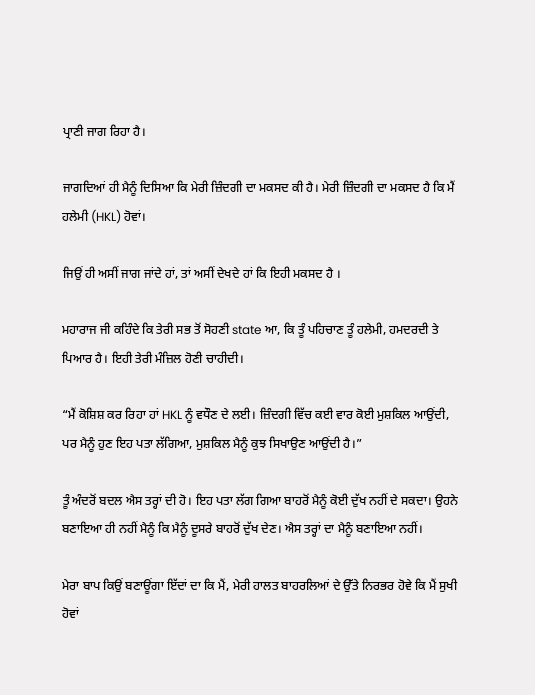ਪ੍ਰਾਣੀ ਜਾਗ ਰਿਹਾ ਹੈ।

ਜਾਗਦਿਆਂ ਹੀ ਮੈਨੂੰ ਦਿਸਿਆ ਕਿ ਮੇਰੀ ਜ਼ਿੰਦਗੀ ਦਾ ਮਕਸਦ ਕੀ ਹੈ। ਮੇਰੀ ਜ਼ਿੰਦਗੀ ਦਾ ਮਕਸਦ ਹੈ ਕਿ ਮੈਂ ਹਲੇਮੀ (HKL) ਹੋਵਾਂ।

ਜਿਉਂ ਹੀ ਅਸੀਂ ਜਾਗ ਜਾਂਦੇ ਹਾਂ, ਤਾਂ ਅਸੀਂ ਦੇਖਦੇ ਹਾਂ ਕਿ ਇਹੀ ਮਕਸਦ ਹੈ ।

ਮਹਾਰਾਜ ਜੀ ਕਹਿੰਦੇ ਕਿ ਤੇਰੀ ਸਭ ਤੋਂ ਸੋਹਣੀ state ਆ, ਕਿ ਤੂੰ ਪਹਿਚਾਣ ਤੂੰ ਹਲੇਮੀ, ਹਮਦਰਦੀ ਤੇ ਪਿਆਰ ਹੈ। ਇਹੀ ਤੇਰੀ ਮੰਜ਼ਿਲ ਹੋਣੀ ਚਾਹੀਦੀ।

“ਮੈਂ ਕੋਸ਼ਿਸ਼ ਕਰ ਰਿਹਾ ਹਾਂ HKL ਨੂੰ ਵਧੌਣ ਦੇ ਲਈ। ਜ਼ਿੰਦਗੀ ਵਿੱਚ ਕਈ ਵਾਰ ਕੋਈ ਮੁਸ਼ਕਿਲ ਆਉਂਦੀ, ਪਰ ਮੈਨੂੰ ਹੁਣ ਇਹ ਪਤਾ ਲੱਗਿਆ, ਮੁਸ਼ਕਿਲ ਮੈਨੂੰ ਕੁਝ ਸਿਖਾਉਣ ਆਉਂਦੀ ਹੈ।”

ਤੂੰ ਅੰਦਰੋਂ ਬਦਲ ਐਸ ਤਰ੍ਹਾਂ ਦੀ ਹੋ। ਇਹ ਪਤਾ ਲੱਗ ਗਿਆ ਬਾਹਰੋਂ ਮੈਨੂੰ ਕੋਈ ਦੁੱਖ ਨਹੀਂ ਦੇ ਸਕਦਾ। ਉਹਨੇ ਬਣਾਇਆ ਹੀ ਨਹੀਂ ਮੈਨੂੰ ਕਿ ਮੈਨੂੰ ਦੂਸਰੇ ਬਾਹਰੋਂ ਦੁੱਖ ਦੇਣ। ਐਸ ਤਰ੍ਹਾਂ ਦਾ ਮੈਨੂੰ ਬਣਾਇਆ ਨਹੀਂ।

ਮੇਰਾ ਬਾਪ ਕਿਉਂ ਬਣਾਊਂਗਾ ਇੱਦਾਂ ਦਾ ਕਿ ਮੈਂ, ਮੇਰੀ ਹਾਲਤ ਬਾਹਰਲਿਆਂ ਦੇ ਉੱਤੇ ਨਿਰਭਰ ਹੋਵੇ ਕਿ ਮੈਂ ਸੁਖੀ ਹੋਵਾਂ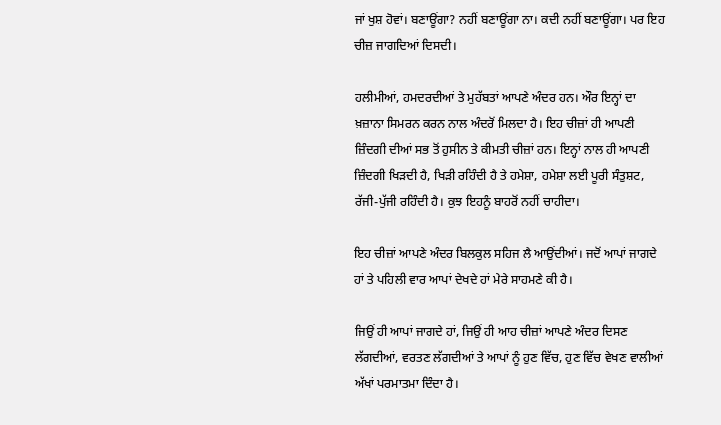ਜਾਂ ਖੁਸ਼ ਹੋਵਾਂ। ਬਣਾਊਂਗਾ? ਨਹੀਂ ਬਣਾਊਂਗਾ ਨਾ। ਕਦੀ ਨਹੀਂ ਬਣਾਊਂਗਾ। ਪਰ ਇਹ ਚੀਜ਼ ਜਾਗਦਿਆਂ ਦਿਸਦੀ।

ਹਲੀਮੀਆਂ, ਹਮਦਰਦੀਆਂ ਤੇ ਮੁਹੱਬਤਾਂ ਆਪਣੇ ਅੰਦਰ ਹਨ। ਔਰ ਇਨ੍ਹਾਂ ਦਾ ਖ਼ਜ਼ਾਨਾ ਸਿਮਰਨ ਕਰਨ ਨਾਲ ਅੰਦਰੋਂ ਮਿਲਦਾ ਹੈ। ਇਹ ਚੀਜ਼ਾਂ ਹੀ ਆਪਣੀ ਜ਼ਿੰਦਗੀ ਦੀਆਂ ਸਭ ਤੋਂ ਹੁਸੀਨ ਤੇ ਕੀਮਤੀ ਚੀਜ਼ਾਂ ਹਨ। ਇਨ੍ਹਾਂ ਨਾਲ ਹੀ ਆਪਣੀ ਜ਼ਿੰਦਗੀ ਖਿੜਦੀ ਹੈ, ਖਿੜੀ ਰਹਿੰਦੀ ਹੈ ਤੇ ਹਮੇਸ਼ਾ, ਹਮੇਸ਼ਾ ਲਈ ਪੂਰੀ ਸੰਤੁਸ਼ਟ, ਰੱਜੀ-ਪੁੱਜੀ ਰਹਿੰਦੀ ਹੈ। ਕੁਝ ਇਹਨੂੰ ਬਾਹਰੋਂ ਨਹੀਂ ਚਾਹੀਦਾ।

ਇਹ ਚੀਜ਼ਾਂ ਆਪਣੇ ਅੰਦਰ ਬਿਲਕੁਲ ਸਹਿਜ ਲੈ ਆਉਂਦੀਆਂ। ਜਦੋਂ ਆਪਾਂ ਜਾਗਦੇ ਹਾਂ ਤੇ ਪਹਿਲੀ ਵਾਰ ਆਪਾਂ ਦੇਖਦੇ ਹਾਂ ਮੇਰੇ ਸਾਹਮਣੇ ਕੀ ਹੈ।

ਜਿਉਂ ਹੀ ਆਪਾਂ ਜਾਗਦੇ ਹਾਂ, ਜਿਉਂ ਹੀ ਆਹ ਚੀਜ਼ਾਂ ਆਪਣੇ ਅੰਦਰ ਦਿਸਣ ਲੱਗਦੀਆਂ, ਵਰਤਣ ਲੱਗਦੀਆਂ ਤੇ ਆਪਾਂ ਨੂੰ ਹੁਣ ਵਿੱਚ, ਹੁਣ ਵਿੱਚ ਵੇਖਣ ਵਾਲੀਆਂ ਅੱਖਾਂ ਪਰਮਾਤਮਾ ਦਿੰਦਾ ਹੈ।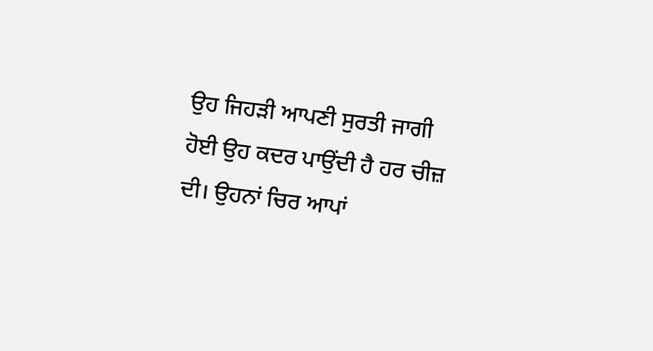ਉਹ ਜਿਹੜੀ ਆਪਣੀ ਸੁਰਤੀ ਜਾਗੀ ਹੋਈ ਉਹ ਕਦਰ ਪਾਉਂਦੀ ਹੈ ਹਰ ਚੀਜ਼ ਦੀ। ਉਹਨਾਂ ਚਿਰ ਆਪਾਂ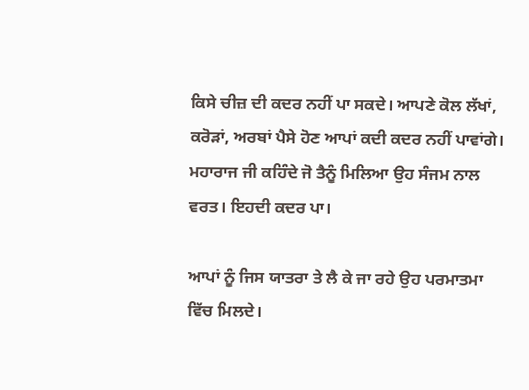ਕਿਸੇ ਚੀਜ਼ ਦੀ ਕਦਰ ਨਹੀਂ ਪਾ ਸਕਦੇ। ਆਪਣੇ ਕੋਲ ਲੱਖਾਂ, ਕਰੋੜਾਂ, ਅਰਬਾਂ ਪੈਸੇ ਹੋਣ ਆਪਾਂ ਕਦੀ ਕਦਰ ਨਹੀਂ ਪਾਵਾਂਗੇ। ਮਹਾਰਾਜ ਜੀ ਕਹਿੰਦੇ ਜੋ ਤੈਨੂੰ ਮਿਲਿਆ ਉਹ ਸੰਜਮ ਨਾਲ ਵਰਤ। ਇਹਦੀ ਕਦਰ ਪਾ।

ਆਪਾਂ ਨੂੰ ਜਿਸ ਯਾਤਰਾ ਤੇ ਲੈ ਕੇ ਜਾ ਰਹੇ ਉਹ ਪਰਮਾਤਮਾ ਵਿੱਚ ਮਿਲਦੇ।